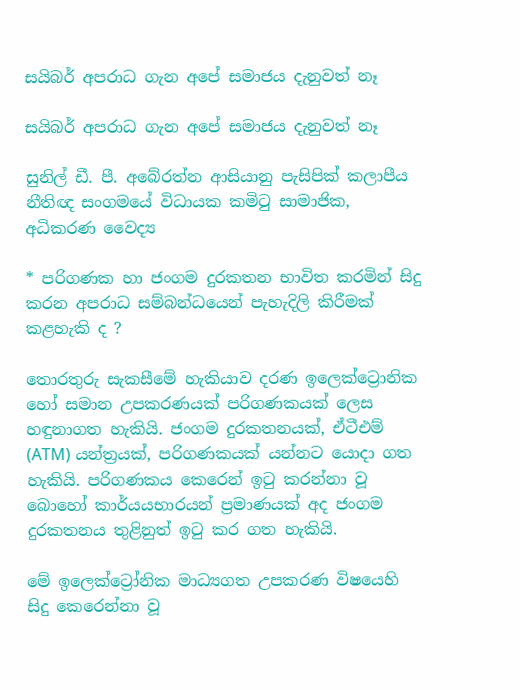සයිබර් අපරාධ ගැන අපේ සමාජය දැනුවත් නෑ

සයිබර් අපරාධ ගැන අපේ සමාජය දැනුවත් නෑ

සුනිල් ඩී. පී. අබේරත්න ආසියානු පැසිපික් කලාපීය නීතිඥ සංගමයේ විධායක කමිටු සාමාජික, අධිකරණ වෛද්‍ය

* පරිගණක හා ජංගම දුරකතන භාවිත කරමින් සිදු කරන අපරාධ සම්බන්ධයෙන් පැහැදිලි කිරීමක් කළහැකි ද ?

තොරතුරු සැකසීමේ හැකියාව දරණ ඉලෙක්ට්‍රොනික හෝ සමාන උපකරණයක් පරිගණකයක් ලෙස හඳුනාගත හැකියි. ජංගම දුරකතනයක්, ඒටීඑම් (ATM) යන්ත්‍රයක්, පරිගණකයක් යන්නට යොදා ගත හැකියි. පරිගණකය කෙරෙන් ඉටු කරන්නා වූ බොහෝ කාර්යයභාරයන් ප්‍රමාණයක් අද ජංගම දුරකතනය තුළිනුත් ඉටු කර ගත හැකියි.

මේ ඉලෙක්ට්‍රෝනික මාධ්‍යගත උපකරණ විෂයෙහි සිදු කෙරෙන්නා වූ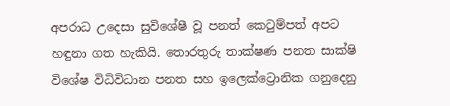අපරාධ උදෙසා සුවිශේෂී වූ පනත් කෙටුම්පත් අපට හඳුනා ගත හැකියි. තොරතුරු තාක්ෂණ පනත සාක්ෂි විශේෂ විධිවිධාන පනත සහ ඉලෙක්ට්‍රොනික ගනුදෙනු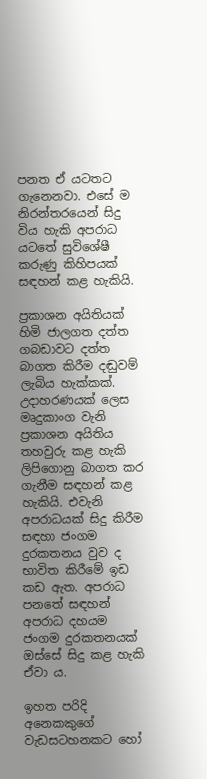පනත ඒ යටතට ගැනෙනවා. එසේ ම නිරන්තරයෙන් සිදු විය හැකි අපරාධ යටතේ සුවිශේෂී කරුණු කිහිපයක් සඳහන් කළ හැකියි.

ප්‍රකාශන අයිතියක් හිමි ජාලගත දත්ත ගබඩාවට දත්ත බාගත කිරීම දඬුවම් ලැබිය හැක්කක්. උදාහරණයක් ලෙස මෘදුකාංග වැනි ප්‍රකාශන අයිතිය තහවුරු කළ හැකි ලිපිගොනු බාගත කර ගැනීම සඳහන් කළ හැකියි. එවැනි අපරාධයක් සිදු කිරීම සඳහා ජංගම දුරකතනය වුව ද භාවිත කිරීමේ ඉඩ කඩ ඇත. අපරාධ පනතේ සඳහන් අපරාධ දහයම ජංගම දුරකතනයක් ඔස්සේ සිදු කළ හැකි ඒවා ය.

ඉහත පරිදි අනෙකකුගේ වැඩසටහනකට හෝ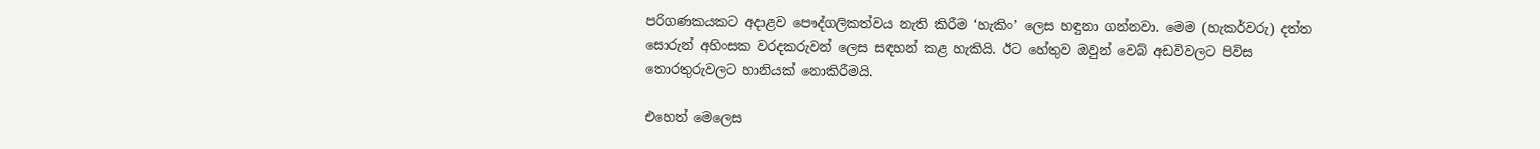පරිගණකයකට අදාළව පෞද්ගලිකත්වය නැති කිරීම ‘හැකිං’ ලෙස හඳුනා ගන්නවා. මෙම (හැකර්වරු) දත්ත සොරුන් අහිංසක වරදකරුවන් ලෙස සඳහන් කළ හැකියි. ඊට හේතුව ඔවුන් වෙබ් අඩවිවලට පිවිස තොරතුරුවලට හානියක් නොකිරීමයි.

එහෙත් මෙලෙස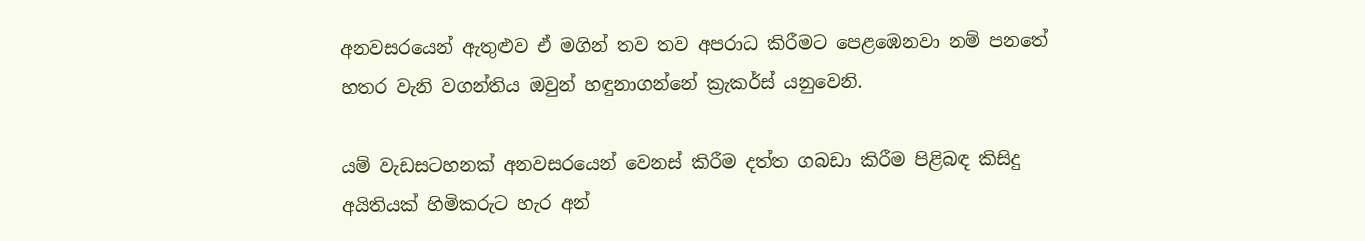අනවසරයෙන් ඇතුළුව ඒ මගින් තව තව අපරාධ කිරීමට පෙළඹෙනවා නම් පනතේ හතර වැනි වගන්තිය ඔවුන් හඳුනාගන්නේ ක්‍රැකර්ස් යනුවෙනි.

යම් වැඩසටහනක් අනවසරයෙන් වෙනස් කිරීම දත්ත ගබඩා කිරීම පිළිබඳ කිසිදු අයිතියක් හිමිකරුට හැර අන්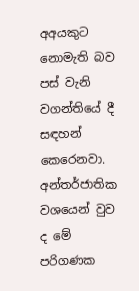අඅයකුට නොමැති බව පස් වැනි වගන්තියේ දී සඳහන් කෙරෙනවා. අන්තර්ජාතික වශයෙන් වුව ද මේ පරිගණක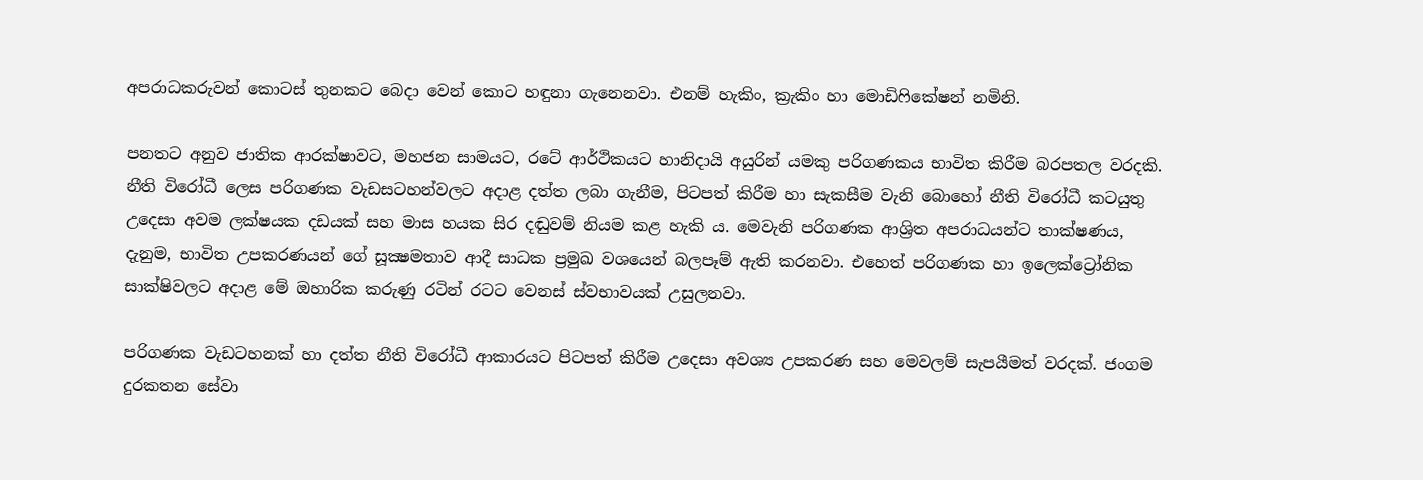අපරාධකරුවන් කොටස් තුනකට බෙදා වෙන් කොට හඳුනා ගැනෙනවා. එනම් හැකිං, ක්‍රැකිං හා මොඩිෆිකේෂන් නමිනි.

පනතට අනුව ජාතික ආරක්ෂාවට, මහජන සාමයට, රටේ ආර්ථිකයට හානිදායි අයුරින් යමකු පරිගණකය භාවිත කිරීම බරපතල වරදකි. නීති විරෝධී ලෙස පරිගණක වැඩසටහන්වලට අදාළ දත්ත ලබා ගැනීම, පිටපත් කිරීම හා සැකසීම වැනි බොහෝ නීති විරෝධී කටයුතු උදෙසා අවම ලක්ෂයක දඩයක් සහ මාස හයක සිර දඬුවම් නියම කළ හැකි ය. මෙවැනි පරිගණක ආශ්‍රිත අපරාධයන්ට තාක්ෂණය, දැනුම, භාවිත උපකරණයන් ගේ සූක්‍ෂමතාව ආදී සාධක ප්‍රමුඛ වශයෙන් බලපෑම් ඇති කරනවා. එහෙත් පරිගණක හා ඉලෙක්ට්‍රෝනික සාක්ෂිවලට අදාළ මේ ඔහාරික කරුණු රටින් රටට වෙනස් ස්වභාවයක් උසුලනවා.

පරිගණක වැඩටහනක් හා දත්ත නීති විරෝධී ආකාරයට පිටපත් කිරීම උදෙසා අවශ්‍ය උපකරණ සහ මෙවලම් සැපයීමත් වරදක්. ජංගම දුරකතන සේවා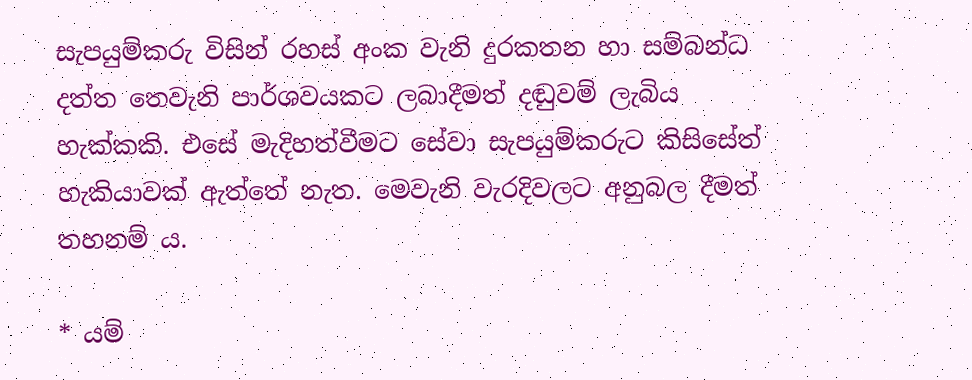සැපයුම්කරු විසින් රහස් අංක වැනි දුරකතන හා සම්බන්ධ දත්ත තෙවැනි පාර්ශවයකට ලබාදීමත් දඬුවම් ලැබිය හැක්කකි. එසේ මැදිහත්වීමට සේවා සැපයුම්කරුට කිසිසේත් හැකියාවක් ඇත්තේ නැත. මෙවැනි වැරදිවලට අනුබල දීමත් තහනම් ය.

* යම්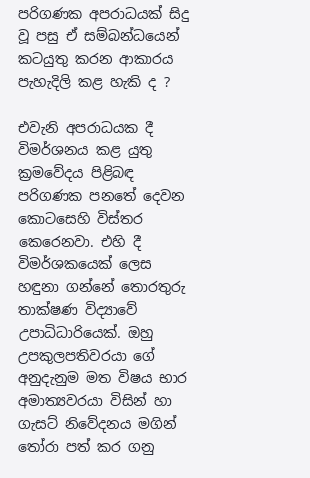පරිගණක අපරාධයක් සිදු වූ පසු ඒ සම්බන්ධයෙන් කටයුතු කරන ආකාරය පැහැදිලි කළ හැකි ද ?

එවැනි අපරාධයක දී විමර්ශනය කළ යුතු ක්‍රමවේදය පිළිබඳ පරිගණක පනතේ දෙවන කොටසෙහි විස්තර කෙරෙනවා. එහි දී විමර්ශකයෙක් ලෙස හඳුනා ගන්නේ තොරතුරු තාක්ෂණ විද්‍යාවේ උපාධිධාරියෙක්. ඔහු උපකුලපතිවරයා ගේ අනුදැනුම මත විෂය භාර අමාත්‍යවරයා විසින් හා ගැසට් නිවේදනය මගින් තෝරා පත් කර ගනු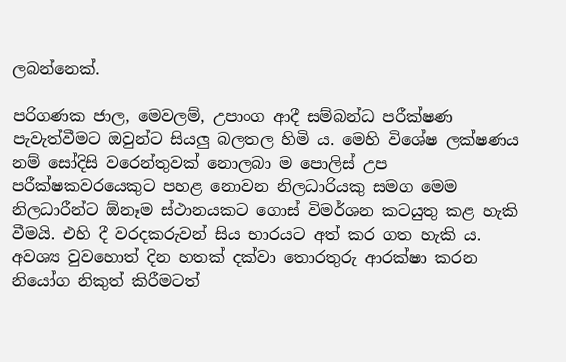ලබන්නෙක්.

පරිගණක ජාල, මෙවලම්, උපාංග ආදී සම්බන්ධ පරීක්ෂණ පැවැත්වීමට ඔවුන්ට සියලු බලතල හිමි ය. මෙහි විශේෂ ලක්ෂණය නම් සෝදිසි වරෙන්තුවක් නොලබා ම පොලිස් උප පරීක්ෂකවරයෙකුට පහළ නොවන නිලධාරියකු සමග මෙම නිලධාරීන්ට ඕනෑම ස්ථානයකට ගොස් විමර්ශන කටයුතු කළ හැකි වීමයි. එහි දී වරදකරුවන් සිය භාරයට අත් කර ගත හැකි ය. අවශ්‍ය වුවහොත් දින හතක් දක්වා තොරතුරු ආරක්ෂා කරන නියෝග නිකුත් කිරීමටත්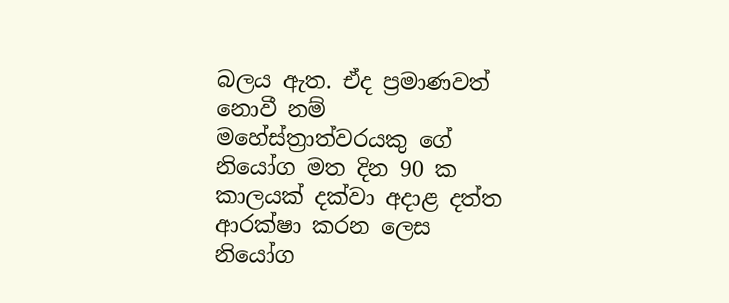බලය ඇත. ඒද ප්‍රමාණවත් නොවී නම් මහේස්ත්‍රාත්වරයකු ගේ නියෝග මත දින 90 ක කාලයක් දක්වා අදාළ දත්ත ආරක්ෂා කරන ලෙස නියෝග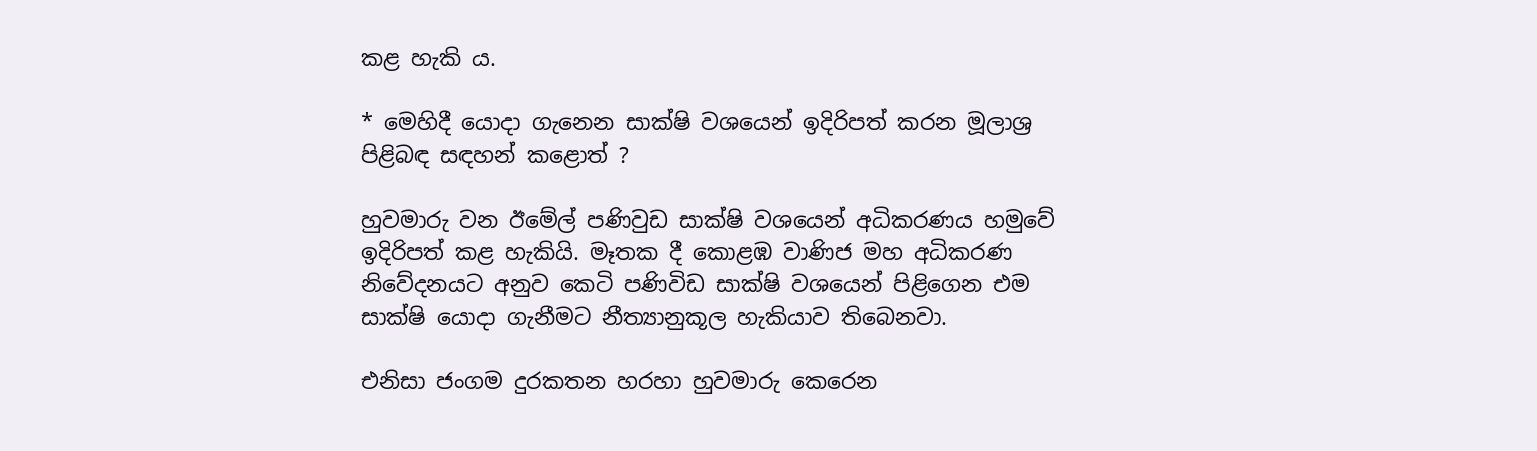කළ හැකි ය.

* මෙහිදී යොදා ගැනෙන සාක්ෂි වශයෙන් ඉදිරිපත් කරන මූලාශ්‍ර පිළිබඳ සඳහන් කළොත් ?

හුවමාරු වන ඊමේල් පණිවුඩ සාක්ෂි වශයෙන් අධිකරණය හමුවේ ඉදිරිපත් කළ හැකියි. මෑතක දී කොළඹ වාණිජ මහ අධිකරණ නිවේදනයට අනුව කෙටි පණිවිඩ සාක්ෂි වශයෙන් පිළිගෙන එම සාක්ෂි යොදා ගැනීමට නීත්‍යානුකූල හැකියාව තිබෙනවා.

එනිසා ජංගම දුරකතන හරහා හුවමාරු කෙරෙන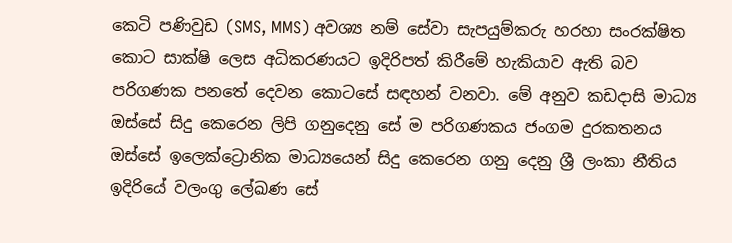කෙටි පණිවුඩ (SMS, MMS) අවශ්‍ය නම් සේවා සැපයුම්කරු හරහා සංරක්ෂිත කොට සාක්ෂි ලෙස අධිකරණයට ඉදිරිපත් කිරීමේ හැකියාව ඇති බව පරිගණක පනතේ දෙවන කොටසේ සඳහන් වනවා. මේ අනුව කඩදාසි මාධ්‍ය ඔස්සේ සිදු කෙරෙන ලිපි ගනුදෙනු සේ ම පරිගණකය ජංගම දුරකතනය ඔස්සේ ඉලෙක්ට්‍රොනික මාධ්‍යයෙන් සිදු කෙරෙන ගනු දෙනු ශ්‍රී ලංකා නීතිය ඉදිරියේ වලංගු ලේඛණ සේ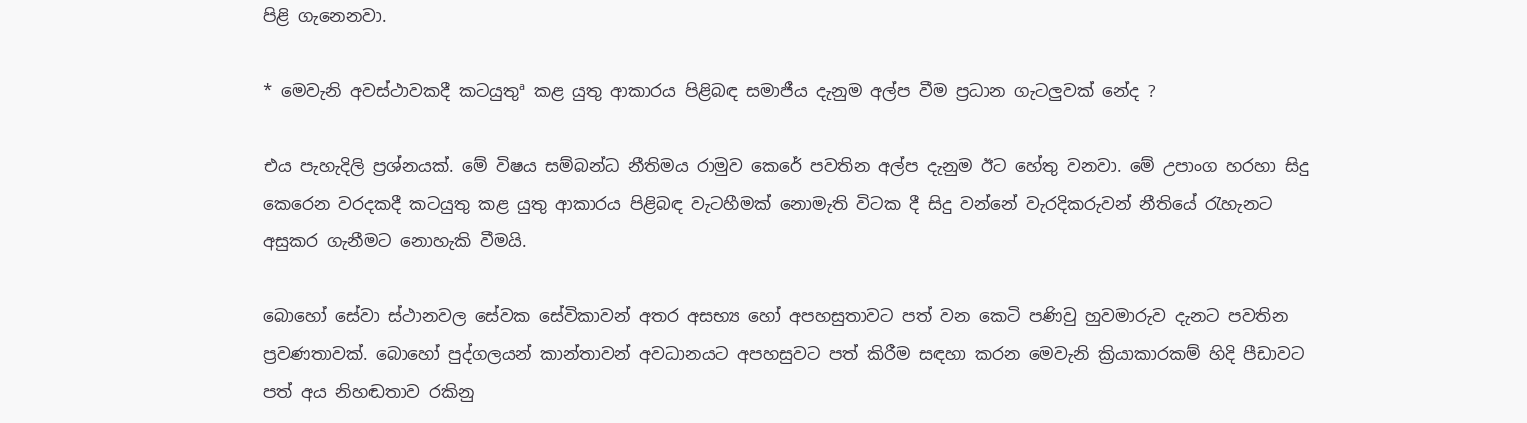පිළි ගැනෙනවා.

* මෙවැනි අවස්ථාවකදී කටයුතුª කළ යුතු ආකාරය පිළිබඳ සමාජීය දැනුම අල්ප වීම ප්‍රධාන ගැටලුවක් නේද ?

එය පැහැදිලි ප්‍රශ්නයක්. මේ විෂය සම්බන්ධ නීතිමය රාමුව කෙරේ පවතින අල්ප දැනුම ඊට හේතු වනවා. මේ උපාංග හරහා සිදු කෙරෙන වරදකදී කටයුතු කළ යුතු ආකාරය පිළිබඳ වැටහීමක් නොමැති විටක දී සිදු වන්නේ වැරදිකරුවන් නීතියේ රැහැනට අසුකර ගැනීමට නොහැකි වීමයි.

බොහෝ සේවා ස්ථානවල සේවක සේවිකාවන් අතර අසභ්‍ය හෝ අපහසුතාවට පත් වන කෙටි පණිවු හුවමාරුව දැනට පවතින ප්‍රවණතාවක්. බොහෝ පුද්ගලයන් කාන්තාවන් අවධානයට අපහසුවට පත් කිරීම සඳහා කරන මෙවැනි ක්‍රියාකාරකම් හිදි පීඩාවට පත් අය නිහඬතාව රකිනු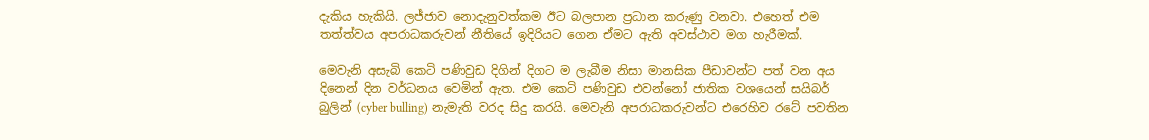දැකිය හැකියි. ලජ්ජාව නොදැනුවත්කම ඊට බලපාන ප්‍රධාන කරුණු වනවා. එහෙත් එම තත්ත්වය අපරාධකරුවන් නීතියේ ඉදිරියට ගෙන ඒමට ඇති අවස්ථාව මග හැරීමක්.

මෙවැනි අසැබි කෙටි පණිවුඩ දිගින් දිගට ම ලැබීම නිසා මානසික පීඩාවන්ට පත් වන අය දිනෙන් දින වර්ධනය වෙමින් ඇත. එම කෙටි පණිවුඩ එවන්නෝ ජාතික වශයෙන් සයිබර් බුලින් (cyber bulling) නැමැති වරද සිදු කරයි. මෙවැනි අපරාධකරුවන්ට එරෙහිව රටේ පවතින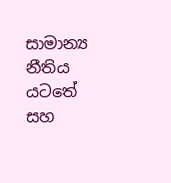සාමාන්‍ය නීතිය යටතේ සහ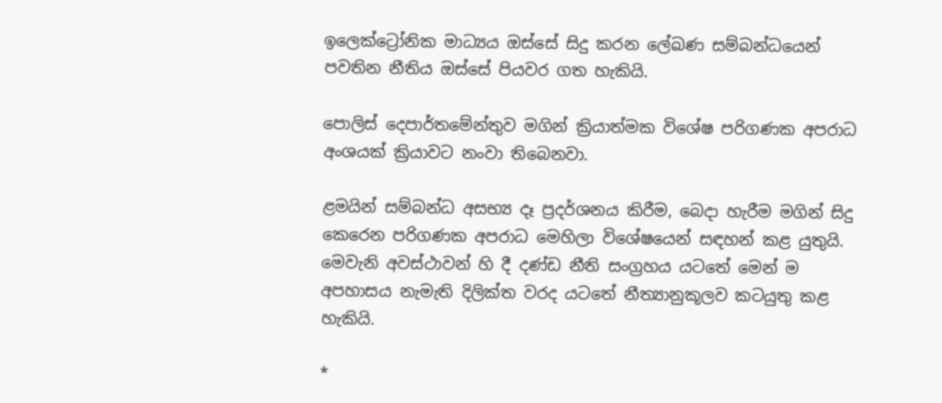ඉලෙක්ට්‍රෝනික මාධ්‍යය ඔස්සේ සිදු කරන ලේඛණ සම්බන්ධයෙන් පවතින නීතිය ඔස්සේ පියවර ගත හැකියි.

පොලිස් දෙපාර්තමේන්තුව මගින් ක්‍රියාත්මක විශේෂ පරිගණක අපරාධ අංශයක් ක්‍රියාවට නංවා තිබෙනවා.

ළමයින් සම්බන්ධ අසභ්‍ය දෑ ප්‍රදර්ශනය කිරීම, බෙදා හැරීම මගින් සිදු කෙරෙන පරිගණක අපරාධ මෙහිලා විශේෂයෙන් සඳහන් කළ යුතුයි. මෙවැනි අවස්ථාවන් හි දී දණ්ඩ නීති සංග්‍රහය යටතේ මෙන් ම අපහාසය නැමැති දිලික්ත වරද යටතේ නීත්‍යානුකූලව කටයුතු කළ හැකියි.

*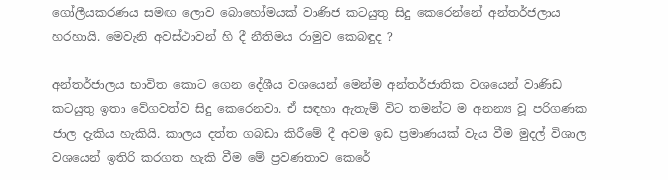ගෝලීයකරණය සමඟ ලොව බොහෝමයක් වාණිජ කටයුතු සිදු කෙරෙන්නේ අන්තර්ජලාය හරහායි. මෙවැනි අවස්ථාවන් හි දී නීතිමය රාමුව කෙබඳුද ?

අන්තර්ජාලය භාවිත කොට ගෙන දේශීය වශයෙන් මෙන්ම අන්තර්ජාතික වශයෙන් වාණිඩ කටයුතු ඉතා වේගවත්ව සිදු කෙරෙනවා. ඒ සඳහා ඇතැම් විට තමන්ට ම අනන්‍ය වූ පරිගණක ජාල දැකිය හැකියි. කාලය දත්ත ගබඩා කිරීමේ දී අවම ඉඩ ප්‍රමාණයක් වැය වීම මුදල් විශාල වශයෙන් ඉතිරි කරගත හැකි වීම මේ ප්‍රවණතාව කෙරේ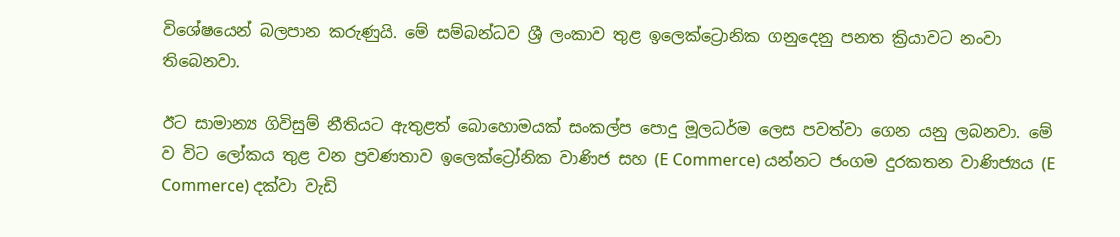විශේෂයෙන් බලපාන කරුණුයි. මේ සම්බන්ධව ශ්‍රී ලංකාව තුළ ඉලෙක්ට්‍රොනික ගනුදෙනු පනත ක්‍රියාවට නංවා තිබෙනවා.

ඊට සාමාන්‍ය ගිවිසුම් නීතියට ඇතුළත් බොහොමයක් සංකල්ප පොදු මූලධර්ම ලෙස පවත්වා ගෙන යනු ලබනවා. මේ ව විට ලෝකය තුළ වන ප්‍රවණතාව ඉලෙක්ට්‍රෝනික වාණිජ සහ (E Commerce) යන්නට ජංගම දුරකතන වාණිජ්‍යය (E Commerce) දක්වා වැඩි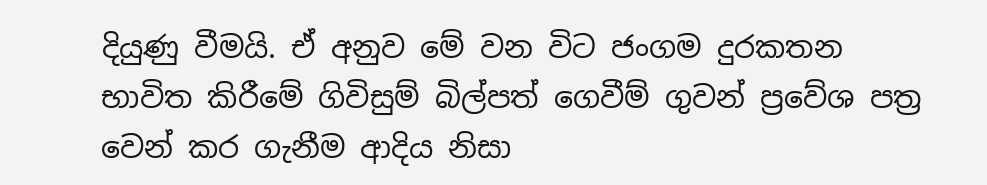දියුණු වීමයි. ඒ අනුව මේ වන විට ජංගම දුරකතන භාවිත කිරීමේ ගිවිසුම් බිල්පත් ගෙවීම් ගුවන් ප්‍රවේශ පත්‍ර වෙන් කර ගැනීම ආදිය නිසා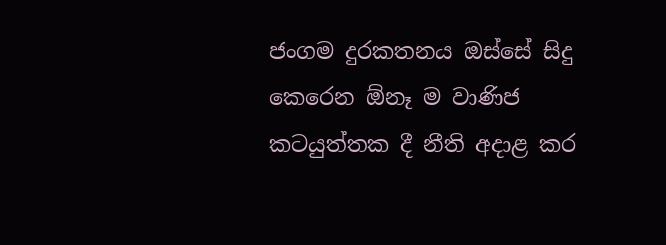ජංගම දුරකතනය ඔස්සේ සිදු කෙරෙන ඕනෑ ම වාණිජ කටයුත්තක දී නීති අදාළ කර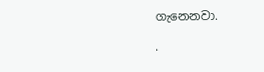ගැනෙනවා.

.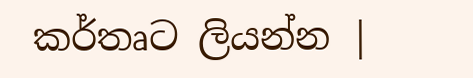කර්තෘට ලියන්න |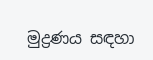මුද්‍රණය සඳහා